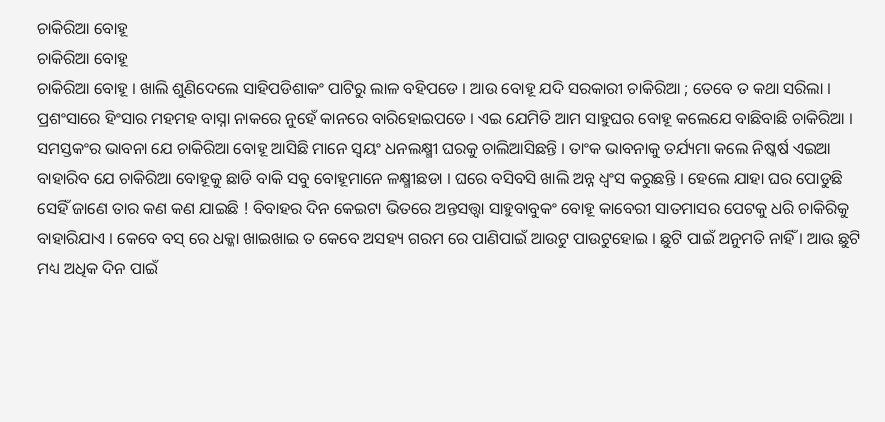ଚାକିରିଆ ବୋହୂ
ଚାକିରିଆ ବୋହୂ
ଚାକିରିଆ ବୋହୂ । ଖାଲି ଶୁଣିଦେଲେ ସାହିପଡିଶାକଂ ପାଟିରୁ ଲାଳ ବହିପଡେ । ଆଉ ବୋହୂ ଯଦି ସରକାରୀ ଚାକିରିଆ ; ତେବେ ତ କଥା ସରିଲା । ପ୍ରଶଂସାରେ ହିଂସାର ମହମହ ବାସ୍ନା ନାକରେ ନୁହେଁ କାନରେ ବାରିହୋଇପଡେ । ଏଇ ଯେମିତି ଆମ ସାହୁଘର ବୋହୂ କଲେଯେ ବାଛିବାଛି ଚାକିରିଆ । ସମସ୍ତକଂର ଭାବନା ଯେ ଚାକିରିଆ ବୋହୂ ଆସିଛି ମାନେ ସ୍ବୟଂ ଧନଲକ୍ଷ୍ମୀ ଘରକୁ ଚାଲିଆସିଛନ୍ତି । ତାଂକ ଭାବନାକୁ ତର୍ଯ୍ୟମା କଲେ ନିଷ୍କର୍ଷ ଏଇଆ ବାହାରିବ ଯେ ଚାକିରିଆ ବୋହୂକୁ ଛାଡି ବାକି ସବୁ ବୋହୂମାନେ ଳକ୍ଷ୍ମୀଛଡା । ଘରେ ବସିବସି ଖାଲି ଅନ୍ନ ଧ୍ବଂସ କରୁଛନ୍ତି । ହେଲେ ଯାହା ଘର ପୋଡୁଛି ସେହିଁ ଜାଣେ ତାର କଣ କଣ ଯାଇଛି ! ବିବାହର ଦିନ କେଇଟା ଭିତରେ ଅନ୍ତସତ୍ତ୍ବା ସାହୁବାବୁକଂ ବୋହୂ କାବେରୀ ସାତମାସର ପେଟକୁ ଧରି ଚାକିରିକୁ ବାହାରିଯାଏ । କେବେ ବସ୍ ରେ ଧକ୍କା ଖାଇଖାଇ ତ କେବେ ଅସହ୍ୟ ଗରମ ରେ ପାଣିପାଇଁ ଆଉଟୁ ପାଉଟୁହୋଇ । ଛୁଟି ପାଇଁ ଅନୁମତି ନାହିଁ । ଆଉ ଛୁଟି ମଧ୍ୟ ଅଧିକ ଦିନ ପାଇଁ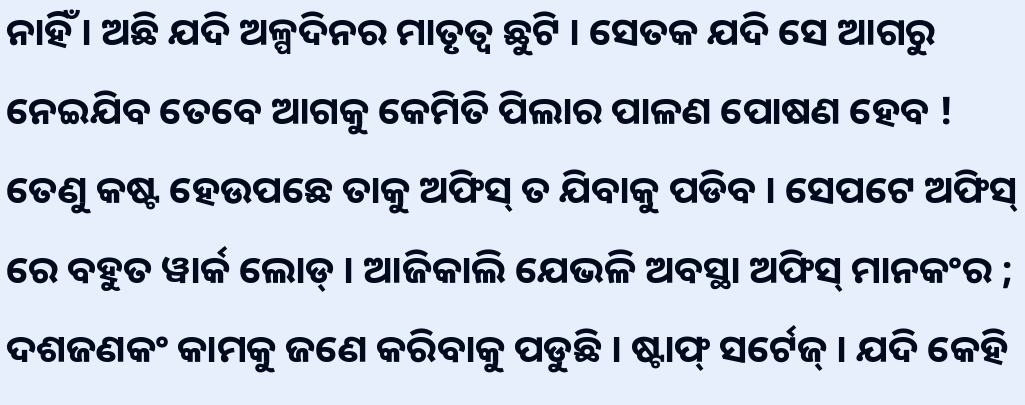ନାହିଁ । ଅଛି ଯଦି ଅଳ୍ପଦିନର ମାତୃତ୍ବ ଛୁଟି । ସେତକ ଯଦି ସେ ଆଗରୁ ନେଇଯିବ ତେବେ ଆଗକୁ କେମିତି ପିଲାର ପାଳଣ ପୋଷଣ ହେବ ! ତେଣୁ କଷ୍ଟ ହେଉପଛେ ତାକୁ ଅଫିସ୍ ତ ଯିବାକୁ ପଡିବ । ସେପଟେ ଅଫିସ୍ ରେ ବହୁତ ୱାର୍କ ଲୋଡ୍ । ଆଜିକାଲି ଯେଭଳି ଅବସ୍ଥା ଅଫିସ୍ ମାନକଂର ; ଦଶଜଣକଂ କାମକୁ ଜଣେ କରିବାକୁ ପଡୁଛି । ଷ୍ଟାଫ୍ ସର୍ଟେଜ୍ । ଯଦି କେହି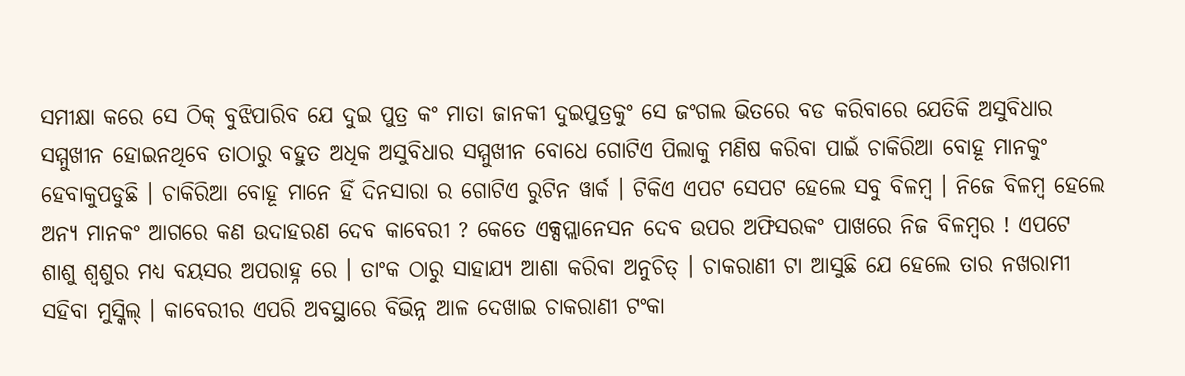ସମୀକ୍ଷା କରେ ସେ ଠିକ୍ ବୁଝିପାରିବ ଯେ ଦୁଇ ପୁତ୍ର କଂ ମାତା ଜାନକୀ ଦୁଇପୁତ୍ରକୁଂ ସେ ଜଂଗଲ ଭିତରେ ବଡ କରିବାରେ ଯେତିକି ଅସୁବିଧାର ସମ୍ମୁଖୀନ ହୋଇନଥିବେ ତାଠାରୁ ବହୁତ ଅଧିକ ଅସୁବିଧାର ସମ୍ମୁଖୀନ ବୋଧେ ଗୋଟିଏ ପିଲାକୁ ମଣିଷ କରିବା ପାଇଁ ଚାକିରିଆ ବୋହୂ ମାନକୁଂ ହେବାକୁପଡୁଛି । ଚାକିରିଆ ବୋହୂ ମାନେ ହିଁ ଦିନସାରା ର ଗୋଟିଏ ରୁଟିନ ୱାର୍କ । ଟିକିଏ ଏପଟ ସେପଟ ହେଲେ ସବୁ ବିଳମ୍ବ । ନିଜେ ବିଳମ୍ବ ହେଲେ ଅନ୍ୟ ମାନକଂ ଆଗରେ କଣ ଉଦାହରଣ ଦେବ କାବେରୀ ? କେତେ ଏକ୍ସପ୍ଲାନେସନ ଦେବ ଉପର ଅଫିସରକଂ ପାଖରେ ନିଜ ବିଳମ୍ବର ! ଏପଟେ ଶାଶୁ ଶ୍ବଶୁର ମଧ୍ୟ ବୟସର ଅପରାହ୍ନ ରେ । ତାଂକ ଠାରୁ ସାହାଯ୍ୟ ଆଶା କରିବା ଅନୁଚିତ୍ । ଚାକରାଣୀ ଟା ଆସୁଛି ଯେ ହେଲେ ତାର ନଖରାମୀ ସହିବା ମୁସ୍କିଲ୍ । କାବେରୀର ଏପରି ଅବସ୍ଥାରେ ବିଭିନ୍ନ ଆଳ ଦେଖାଇ ଚାକରାଣୀ ଟଂକା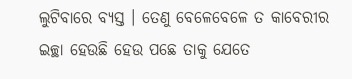ଲୁଟିବାରେ ବ୍ୟସ୍ତ । ତେଣୁ ବେଳେବେଳେ ତ କାବେରୀର ଇଚ୍ଛା ହେଉଛି ହେଉ ପଛେ ତାକୁ ଯେତେ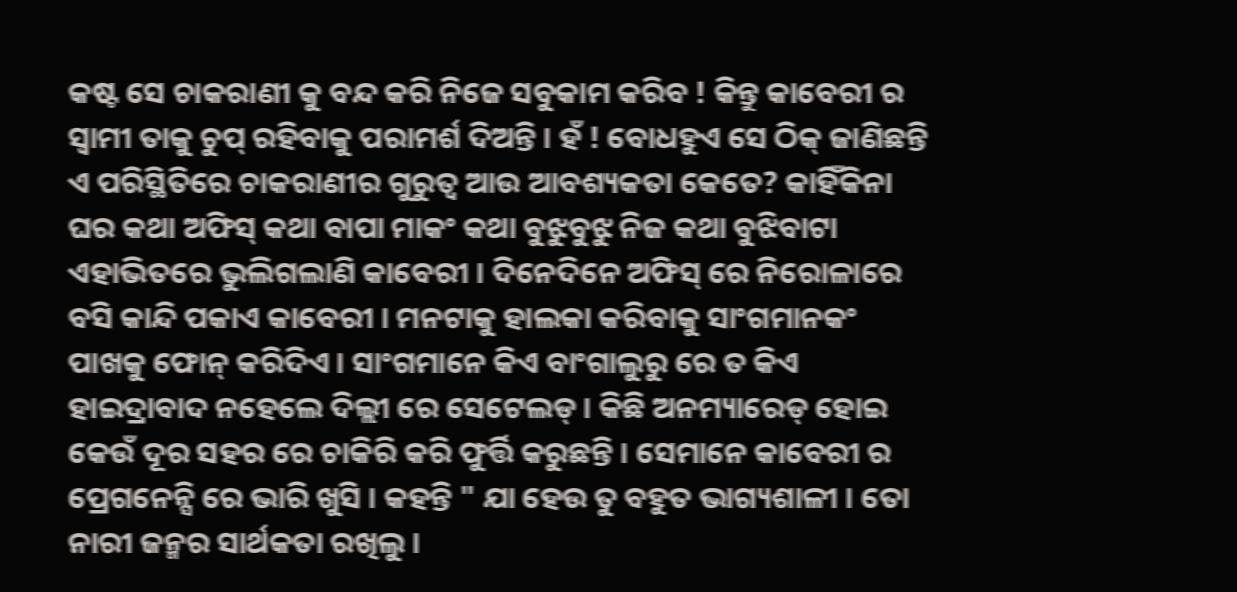କଷ୍ଟ ସେ ଚାକରାଣୀ କୁ ବନ୍ଦ କରି ନିଜେ ସବୁକାମ କରିବ ! କିନ୍ତୁ କାବେରୀ ର ସ୍ବାମୀ ତାକୁ ଚୁପ୍ ରହିବାକୁ ପରାମର୍ଶ ଦିଅନ୍ତି । ହଁ ! ବୋଧହୁଏ ସେ ଠିକ୍ ଜାଣିଛନ୍ତି ଏ ପରିସ୍ଥିତିରେ ଚାକରାଣୀର ଗୁରୁତ୍ବ ଆଉ ଆବଶ୍ୟକତା କେତେ? କାହିଁକିନା ଘର କଥା ଅଫିସ୍ କଥା ବାପା ମାକଂ କଥା ବୁଝୁବୁଝୁ ନିଜ କଥା ବୁଝିବାଟା ଏହାଭିତରେ ଭୁଲିଗଲାଣି କାବେରୀ । ଦିନେଦିନେ ଅଫିସ୍ ରେ ନିରୋଳାରେ ବସି କାନ୍ଦି ପକାଏ କାବେରୀ । ମନଟାକୁ ହାଲକା କରିବାକୁ ସାଂଗମାନକଂ ପାଖକୁ ଫୋନ୍ କରିଦିଏ । ସାଂଗମାନେ କିଏ ବାଂଗାଲୁରୁ ରେ ତ କିଏ ହାଇଦ୍ରାବାଦ ନହେଲେ ଦିଲ୍ଲୀ ରେ ସେଟେଲଡ୍ । କିଛି ଅନମ୍ୟାରେଡ୍ ହୋଇ କେଉଁ ଦୂର ସହର ରେ ଚାକିରି କରି ଫୁର୍ତ୍ତି କରୁଛନ୍ତି । ସେମାନେ କାବେରୀ ର ପ୍ରେଗନେନ୍ସି ରେ ଭାରି ଖୁସି । କହନ୍ତି " ଯା ହେଉ ତୁ ବହୁତ ଭାଗ୍ୟଶାଳୀ । ତୋ ନାରୀ ଜନ୍ମର ସାର୍ଥକତା ରଖିଲୁ ।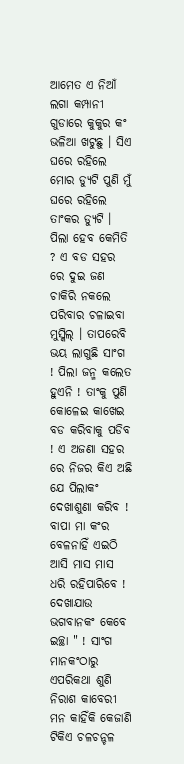ଆମେତ ଏ ନିଆଁ ଲଗା କମ୍ପାନୀ ଗୁଡାରେ କୁକୁର କଂ ଭଳିଆ ଖଟୁଛୁ । ସିଏ ଘରେ ରହିଲେ ମୋର ଡ୍ୟୁଟି ପୁଣି ମୁଁ ଘରେ ରହିଲେ ତାଂକର ଡ୍ୟୁଟି । ପିଲା ହେବ କେମିତି ? ଏ ବଡ ସହର ରେ ଦୁଇ ଜଣ ଚାକିରି ନକଲେ ପରିବାର ଚଳାଇବା ମୁସ୍କିଲ୍ । ତାପରେବି ଭୟ ଲାଗୁଛି ସାଂଗ ! ପିଲା ଜନ୍ମ କଲେତ ହୁଏନି ! ତାଂକୁ ପୁଣି କୋଳେଇ କାଖେଇ ବଡ କରିବାକୁ ପଡିବ ! ଏ ଅଜଣା ସହର ରେ ନିଜର କିଏ ଅଛି ଯେ ପିଲାକଂ ଦେଖାଶୁଣା କରିବ ! ବାପା ମା କଂର ବେଳନାହିଁ ଏଇଠି ଆସି ମାସ ମାସ ଧରି ରହିପାରିବେ ! ଦେଖାଯାଉ ଭଗବାନକଂ କେବେ ଇଚ୍ଛା " ! ସାଂଗ ମାନକଂଠାରୁ ଏପରିକଥା ଶୁଣି ନିରାଶ କାବେରୀ ମନ କାହିଁକି କେଜାଣି ଟିକିଏ ଚଳଚନ୍ଚଳ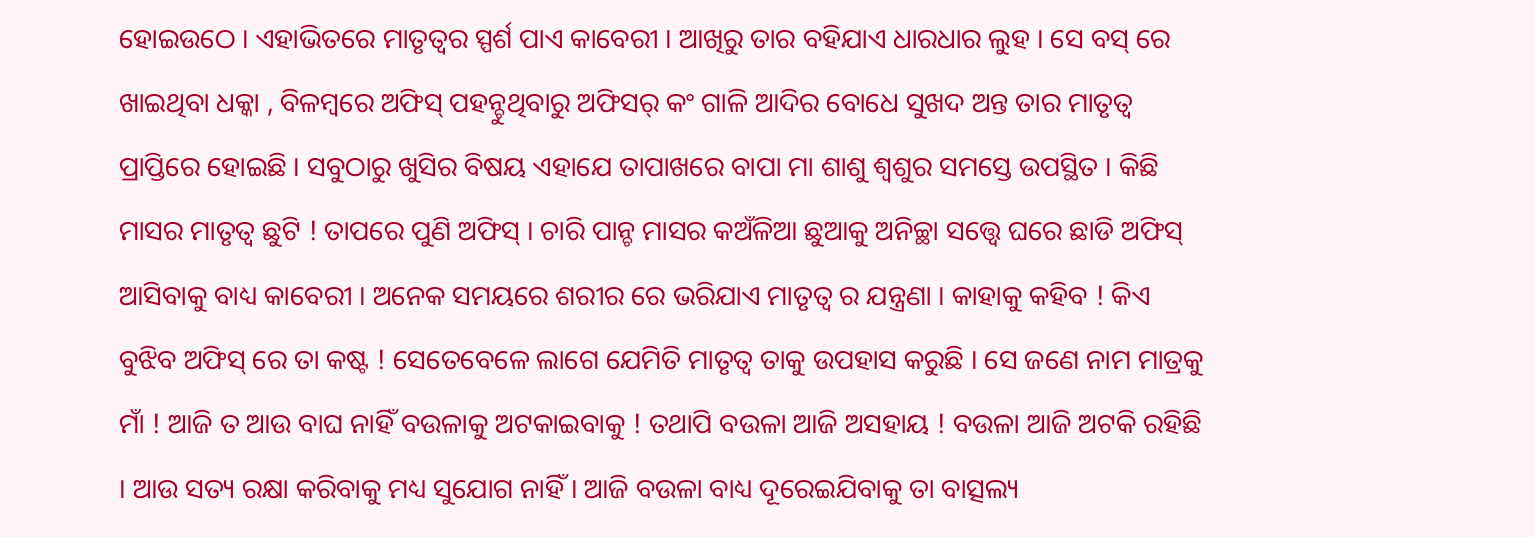ହୋଇଉଠେ । ଏହାଭିତରେ ମାତୃତ୍ବର ସ୍ପର୍ଶ ପାଏ କାବେରୀ । ଆଖିରୁ ତାର ବହିଯାଏ ଧାରଧାର ଲୁହ । ସେ ବସ୍ ରେ ଖାଇଥିବା ଧକ୍କା , ବିଳମ୍ବରେ ଅଫିସ୍ ପହନ୍ଚୁଥିବାରୁ ଅଫିସର୍ କଂ ଗାଳି ଆଦିର ବୋଧେ ସୁଖଦ ଅନ୍ତ ତାର ମାତୃତ୍ବ ପ୍ରାପ୍ତିରେ ହୋଇଛି । ସବୁଠାରୁ ଖୁସିର ବିଷୟ ଏହାଯେ ତାପାଖରେ ବାପା ମା ଶାଶୁ ଶ୍ବଶୁର ସମସ୍ତେ ଉପସ୍ଥିତ । କିଛି ମାସର ମାତୃତ୍ବ ଛୁଟି ! ତାପରେ ପୁଣି ଅଫିସ୍ । ଚାରି ପାନ୍ଚ ମାସର କଅଁଳିଆ ଛୁଆକୁ ଅନିଚ୍ଛା ସତ୍ତ୍ବେ ଘରେ ଛାଡି ଅଫିସ୍ ଆସିବାକୁ ବାଧ୍ୟ କାବେରୀ । ଅନେକ ସମୟରେ ଶରୀର ରେ ଭରିଯାଏ ମାତୃତ୍ବ ର ଯନ୍ତ୍ରଣା । କାହାକୁ କହିବ ! କିଏ ବୁଝିବ ଅଫିସ୍ ରେ ତା କଷ୍ଟ ! ସେତେବେଳେ ଲାଗେ ଯେମିତି ମାତୃତ୍ବ ତାକୁ ଉପହାସ କରୁଛି । ସେ ଜଣେ ନାମ ମାତ୍ରକୁ ମାଁ ! ଆଜି ତ ଆଉ ବାଘ ନାହିଁ ବଉଳାକୁ ଅଟକାଇବାକୁ ! ତଥାପି ବଉଳା ଆଜି ଅସହାୟ ! ବଉଳା ଆଜି ଅଟକି ରହିଛି । ଆଉ ସତ୍ୟ ରକ୍ଷା କରିବାକୁ ମଧ୍ୟ ସୁଯୋଗ ନାହିଁ । ଆଜି ବଉଳା ବାଧ୍ୟ ଦୂରେଇଯିବାକୁ ତା ବାତ୍ସଲ୍ୟ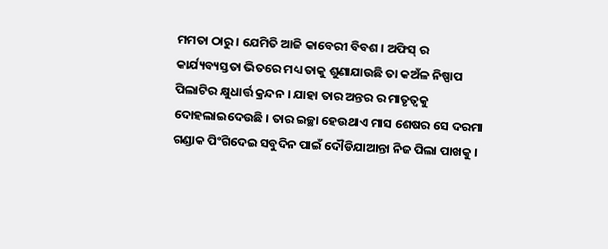ମମତା ଠାରୁ । ଯେମିତି ଆଜି କାବେରୀ ବିବଶ । ଅଫିସ୍ ର କାର୍ଯ୍ୟବ୍ୟସ୍ତତା ଭିତରେ ମଧ୍ୟ ତାକୁ ଶୁଣାଯାଉଛି ତା କଅଁଳ ନିଷ୍ପାପ ପିଲାଟିର କ୍ଷୁଧାର୍ତ୍ତ କ୍ରନ୍ଦନ । ଯାହା ତାର ଅନ୍ତର ର ମାତୃତ୍ବକୁ ଦୋହଲାଇଦେଉଛି । ତାର ଇଚ୍ଛା ହେଉଥାଏ ମାସ ଶେଷର ସେ ଦରମା ଗଣ୍ଡାକ ପିଂଗିଦେଇ ସବୁଦିନ ପାଇଁ ଦୌଡିଯାଆନ୍ତା ନିଜ ପିଲା ପାଖକୁ ।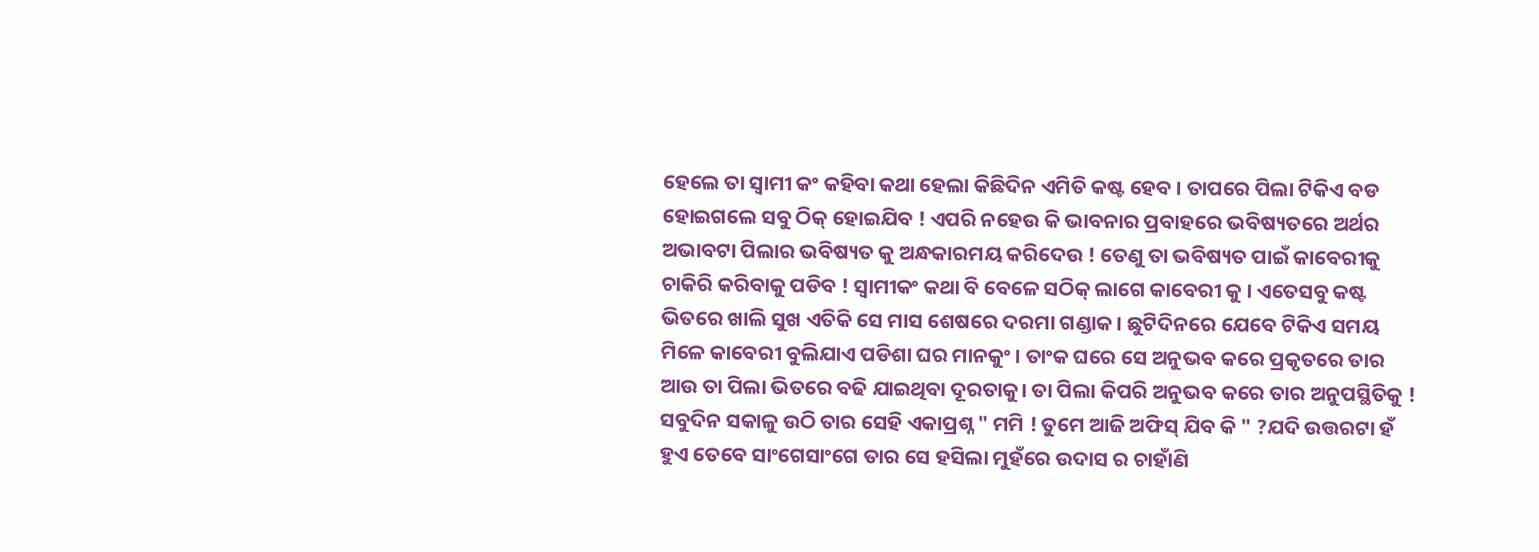ହେଲେ ତା ସ୍ବାମୀ କଂ କହିବା କଥା ହେଲା କିଛିଦିନ ଏମିତି କଷ୍ଟ ହେବ । ତାପରେ ପିଲା ଟିକିଏ ବଡ ହୋଇଗଲେ ସବୁ ଠିକ୍ ହୋଇଯିବ ! ଏପରି ନହେଉ କି ଭାବନାର ପ୍ରବାହରେ ଭବିଷ୍ୟତରେ ଅର୍ଥର ଅଭାବଟା ପିଲାର ଭବିଷ୍ୟତ କୁ ଅନ୍ଧକାରମୟ କରିଦେଉ ! ତେଣୁ ତା ଭବିଷ୍ୟତ ପାଇଁ କାବେରୀକୁ ଚାକିରି କରିବାକୁ ପଡିବ ! ସ୍ବାମୀକଂ କଥା ବି ବେଳେ ସଠିକ୍ ଲାଗେ କାବେରୀ କୁ । ଏତେସବୁ କଷ୍ଟ ଭିତରେ ଖାଲି ସୁଖ ଏତିକି ସେ ମାସ ଶେଷରେ ଦରମା ଗଣ୍ଡାକ । ଛୁଟିଦିନରେ ଯେବେ ଟିକିଏ ସମୟ ମିଳେ କାବେରୀ ବୁଲିଯାଏ ପଡିଶା ଘର ମାନକୁଂ । ତାଂକ ଘରେ ସେ ଅନୁଭବ କରେ ପ୍ରକୃତରେ ତାର ଆଉ ତା ପିଲା ଭିତରେ ବଢି ଯାଇଥିବା ଦୂରତାକୁ। ତା ପିଲା କିପରି ଅନୁଭବ କରେ ତାର ଅନୁପସ୍ଥିତିକୁ ! ସବୁଦିନ ସକାଳୁ ଉଠି ତାର ସେହି ଏକାପ୍ରଶ୍ନ " ମମି ! ତୁମେ ଆଜି ଅଫିସ୍ ଯିବ କି " ?ଯଦି ଉତ୍ତରଟା ହଁ ହୁଏ ତେବେ ସାଂଗେସାଂଗେ ତାର ସେ ହସିଲା ମୁହଁରେ ଉଦାସ ର ଚାହାଁଣି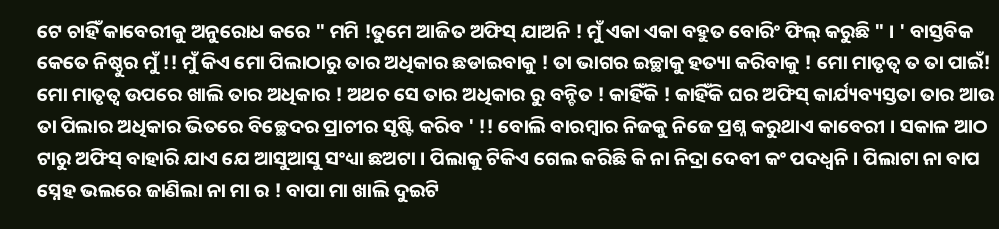ଟେ ଚାହିଁ କାବେରୀକୁ ଅନୁରୋଧ କରେ " ମମି !ତୁମେ ଆଜିତ ଅଫିସ୍ ଯାଅନି ! ମୁଁ ଏକା ଏକା ବହୁତ ବୋରିଂ ଫିଲ୍ କରୁଛି " । ' ବାସ୍ତବିକ କେତେ ନିଷ୍ଠୁର ମୁଁ !! ମୁଁ କିଏ ମୋ ପିଲାଠାରୁ ତାର ଅଧିକାର ଛଡାଇବାକୁ ! ତା ଭାଗର ଇଚ୍ଛାକୁ ହତ୍ୟା କରିବାକୁ ! ମୋ ମାତୃତ୍ବ ତ ତା ପାଇଁ! ମୋ ମାତୃତ୍ବ ଉପରେ ଖାଲି ତାର ଅଧିକାର ! ଅଥଚ ସେ ତାର ଅଧିକାର ରୁ ବନ୍ଚିତ ! କାହିଁକି ! କାହିଁକି ଘର ଅଫିସ୍ କାର୍ଯ୍ୟବ୍ୟସ୍ତତା ତାର ଆଉ ତା ପିଲାର ଅଧିକାର ଭିତରେ ବିଚ୍ଛେଦର ପ୍ରାଚୀର ସୃଷ୍ଟି କରିବ ' !! ବୋଲି ବାରମ୍ବାର ନିଜକୁ ନିଜେ ପ୍ରଶ୍ନ କରୁଥାଏ କାବେରୀ । ସକାଳ ଆଠ ଟାରୁ ଅଫିସ୍ ବାହାରି ଯାଏ ଯେ ଆସୁଆସୁ ସଂଧ୍ୟା ଛଅଟା । ପିଲାକୁ ଟିକିଏ ଗେଲ କରିଛି କି ନା ନିଦ୍ରା ଦେବୀ କଂ ପଦଧ୍ବନି । ପିଲାଟା ନା ବାପ ସ୍ନେହ ଭଲରେ ଜାଣିଲା ନା ମା ର ! ବାପା ମା ଖାଲି ଦୁଇଟି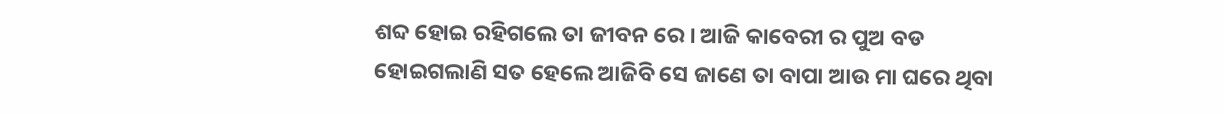ଶବ୍ଦ ହୋଇ ରହିଗଲେ ତା ଜୀବନ ରେ । ଆଜି କାବେରୀ ର ପୁଅ ବଡ ହୋଇଗଲାଣି ସତ ହେଲେ ଆଜିବି ସେ ଜାଣେ ତା ବାପା ଆଉ ମା ଘରେ ଥିବା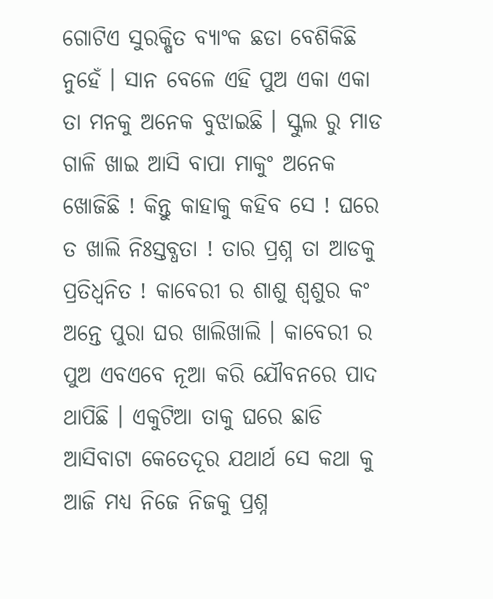ଗୋଟିଏ ସୁରକ୍ଷିତ ବ୍ୟାଂକ ଛଡା ବେଶିକିଛି ନୁହେଁ । ସାନ ବେଳେ ଏହି ପୁଅ ଏକା ଏକା ତା ମନକୁ ଅନେକ ବୁଝାଇଛି । ସ୍କୁଲ ରୁ ମାଡ ଗାଳି ଖାଇ ଆସି ବାପା ମାକୁଂ ଅନେକ ଖୋଜିଛି ! କିନ୍ତୁ କାହାକୁ କହିବ ସେ ! ଘରେ ତ ଖାଲି ନିଃସ୍ତବ୍ଧତା ! ତାର ପ୍ରଶ୍ନ ତା ଆଡକୁ ପ୍ରତିଧ୍ବନିତ ! କାବେରୀ ର ଶାଶୁ ଶ୍ବଶୁର କଂ ଅନ୍ତେ ପୁରା ଘର ଖାଲିଖାଲି । କାବେରୀ ର ପୁଅ ଏବଏବେ ନୂଆ କରି ଯୌବନରେ ପାଦ ଥାପିଛି । ଏକୁଟିଆ ତାକୁ ଘରେ ଛାଡି ଆସିବାଟା କେତେଦୂର ଯଥାର୍ଥ ସେ କଥା କୁ ଆଜି ମଧ୍ୟ ନିଜେ ନିଜକୁ ପ୍ରଶ୍ନ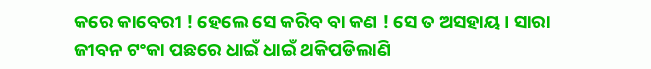କରେ କାବେରୀ ! ହେଲେ ସେ କରିବ ବା କଣ ! ସେ ତ ଅସହାୟ । ସାରା ଜୀବନ ଟଂକା ପଛରେ ଧାଇଁ ଧାଇଁ ଥକିପଡିଲାଣି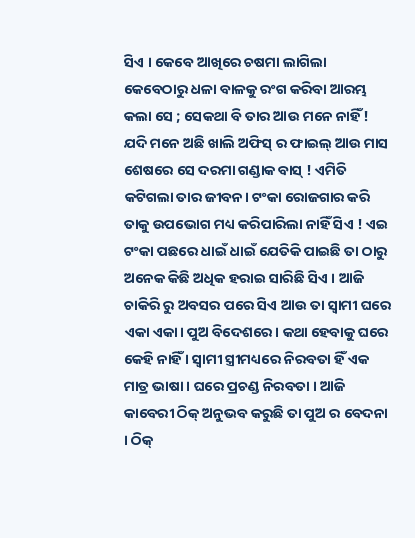ସିଏ । କେବେ ଆଖିରେ ଚଷମା ଲାଗିଲା କେବେଠାରୁ ଧଳା ବାଳକୁ ରଂଗ କରିବା ଆରମ୍ଭ କଲା ସେ ; ସେକଥା ବି ତାର ଆଉ ମନେ ନାହିଁ ! ଯଦି ମନେ ଅଛି ଖାଲି ଅଫିସ୍ ର ଫାଇଲ୍ ଆଉ ମାସ ଶେଷରେ ସେ ଦରମା ଗଣ୍ଡାକ ବାସ୍ ! ଏମିତି କଟିଗଲା ତାର ଜୀବନ। ଟଂକା ରୋଜଗାର କରି ତାକୁ ଉପଭୋଗ ମଧ୍ୟ କରିପାରିଲା ନାହିଁ ସିଏ ! ଏଇ ଟଂକା ପଛରେ ଧାଇଁ ଧାଇଁ ଯେତିକି ପାଇଛି ତା ଠାରୁ ଅନେକ କିଛି ଅଧିକ ହରାଇ ସାରିଛି ସିଏ । ଆଜି ଚାକିରି ରୁ ଅବସର ପରେ ସିଏ ଆଉ ତା ସ୍ବାମୀ ଘରେ ଏକା ଏକା। ପୁଅ ବିଦେଶରେ । କଥା ହେବାକୁ ଘରେ କେହି ନାହିଁ । ସ୍ବାମୀ ସ୍ତ୍ରୀମଧ୍ୟରେ ନିରବତା ହିଁ ଏକ ମାତ୍ର ଭାଷା । ଘରେ ପ୍ରଚଣ୍ଡ ନିରବତା । ଆଜି କାବେରୀ ଠିକ୍ ଅନୁଭବ କରୁଛି ତା ପୁଅ ର ବେଦନା । ଠିକ୍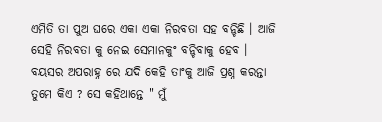ଏମିତି ତା ପୁଅ ଘରେ ଏକା ଏକା ନିରବତା ସହ ବନ୍ଚିଛି । ଆଜି ସେହି ନିରବତା କୁ ନେଇ ସେମାନକୁଂ ବନ୍ଚିବାକୁ ହେବ । ବୟସର ଅପରାହ୍ନ ରେ ଯଦି କେହି ତାଂକୁ ଆଜି ପ୍ରଶ୍ନ କରନ୍ତା ତୁମେ କିଏ ? ସେ କହିଥାନ୍ତେ " ମୁଁ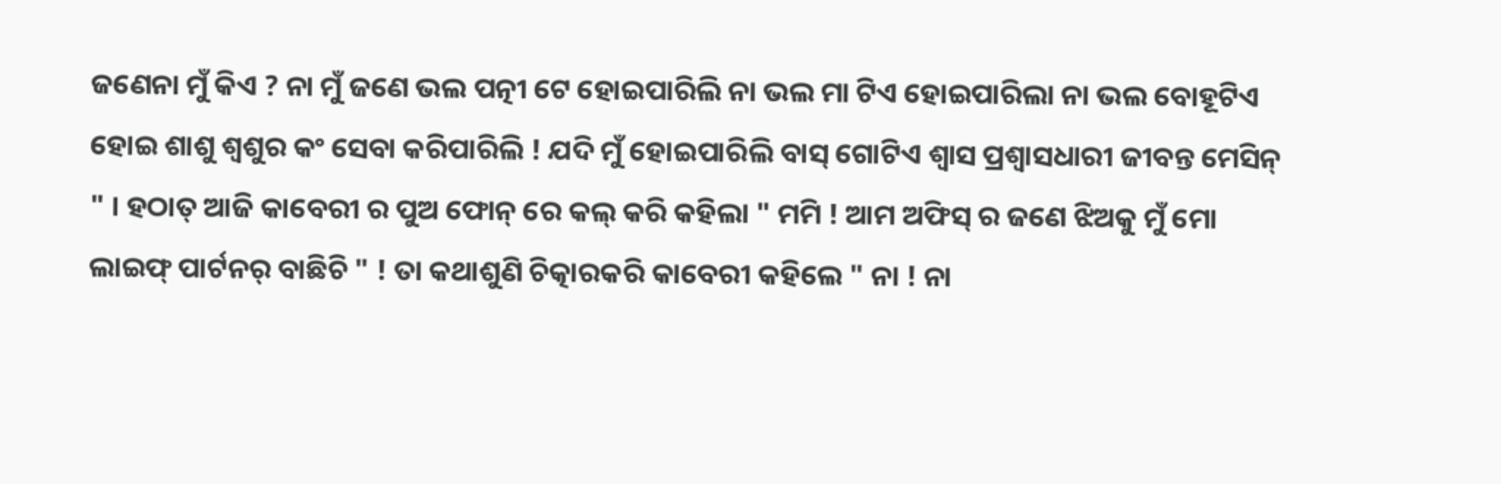ଜଣେନା ମୁଁ କିଏ ? ନା ମୁଁ ଜଣେ ଭଲ ପତ୍ନୀ ଟେ ହୋଇପାରିଲି ନା ଭଲ ମା ଟିଏ ହୋଇପାରିଲା ନା ଭଲ ବୋହୂଟିଏ ହୋଇ ଶାଶୁ ଶ୍ବଶୁର କଂ ସେବା କରିପାରିଲି ! ଯଦି ମୁଁ ହୋଇପାରିଲି ବାସ୍ ଗୋଟିଏ ଶ୍ବାସ ପ୍ରଶ୍ବାସଧାରୀ ଜୀବନ୍ତ ମେସିନ୍ " । ହଠାତ୍ ଆଜି କାବେରୀ ର ପୁଅ ଫୋନ୍ ରେ କଲ୍ କରି କହିଲା " ମମି ! ଆମ ଅଫିସ୍ ର ଜଣେ ଝିଅକୁ ମୁଁ ମୋ ଲାଇଫ୍ ପାର୍ଟନର୍ ବାଛିଚି " ! ତା କଥାଶୁଣି ଚିତ୍କାରକରି କାବେରୀ କହିଲେ " ନା ! ନା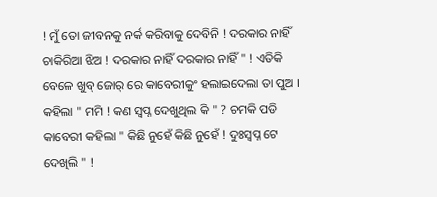! ମୁଁ ତୋ ଜୀବନକୁ ନର୍କ କରିବାକୁ ଦେବିନି ! ଦରକାର ନାହିଁ ଚାକିରିଆ ଝିଅ ! ଦରକାର ନାହିଁ ଦରକାର ନାହିଁ " ! ଏତିକି ବେଳେ ଖୁବ୍ ଜୋର୍ ରେ କାବେରୀକୁଂ ହଲାଇଦେଲା ତା ପୁଅ । କହିଲା " ମମି ! କଣ ସ୍ବପ୍ନ ଦେଖୁଥିଲ କି " ? ଚମକି ପଡି କାବେରୀ କହିଲା " କିଛି ନୁହେଁ କିଛି ନୁହେଁ ! ଦୁଃସ୍ବପ୍ନ ଟେ ଦେଖିଲି " !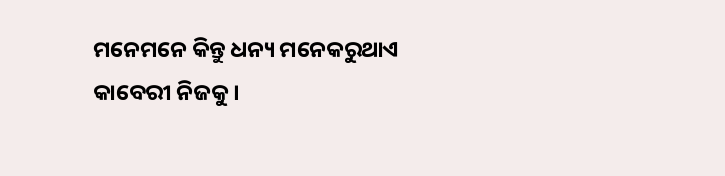ମନେମନେ କିନ୍ତୁ ଧନ୍ୟ ମନେକରୁଥାଏ କାବେରୀ ନିଜକୁ ।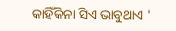କାହିଁକିନା ସିଏ ଭାବୁଥାଏ '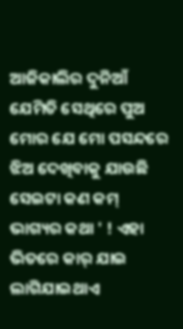ଆଜିକାଲିର ଦୁନିଆଁ ଯେମିତି ସେଥିରେ ପୁଅ ମୋର ଯେ ମୋ ପସନ୍ଦରେ ଝିଅ ଦେଖିବାକୁ ଯାଉଛି ସେଇଟା କଣ କମ୍ ଭାଗ୍ୟର କଥା ' ! ଏହା ଭିତରେ କାର୍ ଯାଇ ଲାଗିଯାଇଥାଏ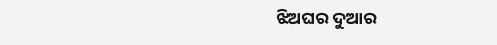ଝିଅଘର ଦୁଆର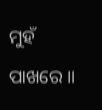ମୁହଁ ପାଖରେ ॥